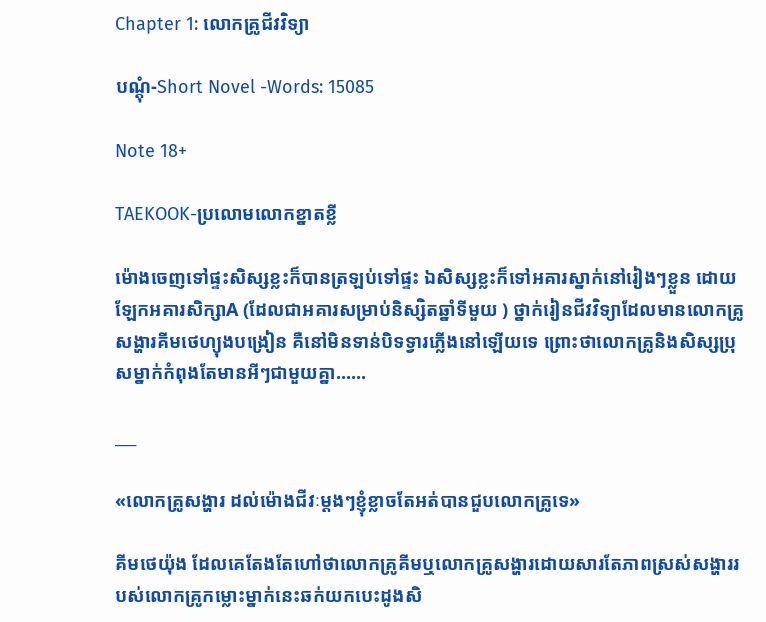Chapter 1: លោកគ្រូជីវវិទ្យា

បណ្ដុំ-Short Novel -Words: 15085

Note 18+

TAEKOOK-ប្រលោមលោកខ្នាតខ្លី

ម៉ោងចេញទៅផ្ទះសិស្សខ្លះក៏បានត្រឡប់ទៅផ្ទះ ឯសិស្សខ្លះក៏ទៅអគារស្នាក់នៅរៀងៗខ្លួន ដោយឡែកអគារសិក្សាA (ដែលជាអគារសម្រាប់និស្សិតឆ្នាំទីមួយ ) ថ្នាក់រៀនជីវវិទ្យាដែលមានលោកគ្រូសង្ហារគីមថេហ្យុងបង្រៀន គឺនៅមិនទាន់បិទទ្វារភ្លើងនៅឡើយទេ ព្រោះថាលោកគ្រូនិងសិស្សប្រុសម្នាក់កំពុងតែមានអីៗជាមួយគ្នា......

___

«លោកគ្រូសង្ហារ ដល់ម៉ោងជីវៈម្ដងៗខ្ញុំខ្លាចតែអត់បានជួបលោកគ្រូទេ»

គីមថេយ៉ុង ដែលគេតែងតែហៅថាលោកគ្រូគីមឬលោកគ្រូសង្ហារដោយសារតែភាពស្រស់សង្ហាររបស់លោកគ្រូកម្លោះម្នាក់នេះឆក់យកបេះដូងសិ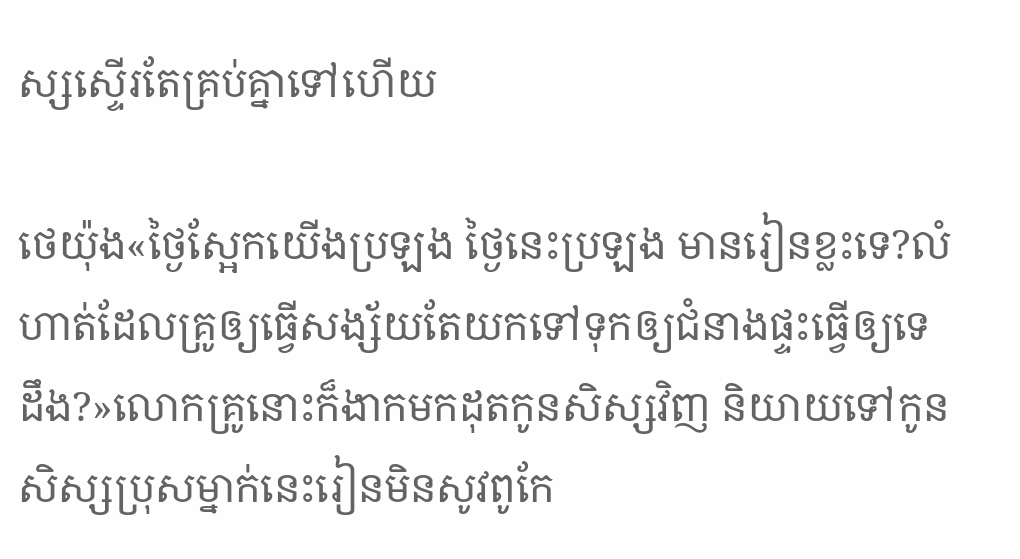ស្សស្ទើរតែគ្រប់គ្នាទៅហើយ

ថេយ៉ុង«ថ្ងៃស្អែកយើងប្រឡង ថ្ងៃនេះប្រឡង មានរៀនខ្លះទេ?លំហាត់ដែលគ្រូឲ្យធ្វើសង្ស័យតែយកទៅទុកឲ្យជំនាងផ្ទះធ្វើឲ្យទេដឹង?»លោកគ្រូនោះក៏ងាកមកដុតកូនសិស្សវិញ និយាយទៅកូនសិស្សប្រុសម្នាក់នេះរៀនមិនសូវពូកែ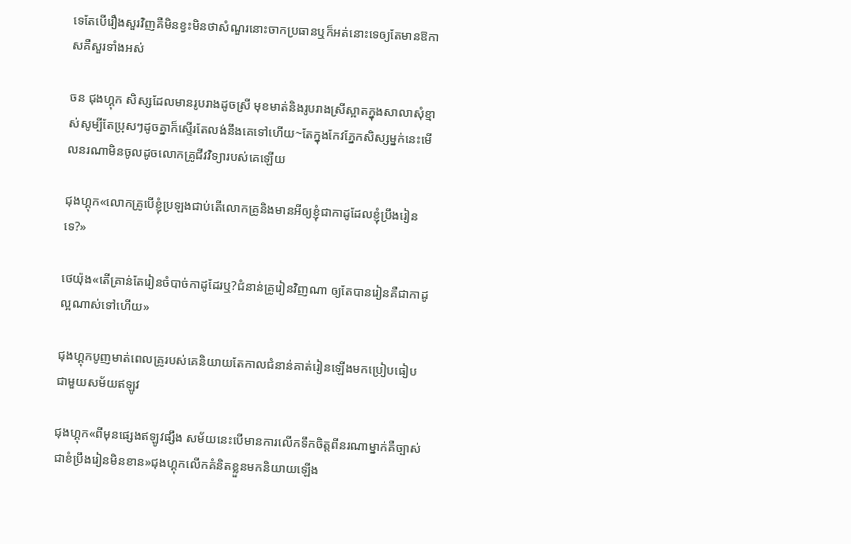ទេតែបើរឿងសួរវិញគឺមិនខ្វះមិនថាសំណួរនោះចាកប្រធានឬក៏អត់នោះទេឲ្យតែមានឱកាសគឺសួរទាំងអស់

ចន ជុងហ្គុក សិស្សដែលមានរូបរាងដូចស្រី មុខមាត់និងរូបរាងស្រីស្អាតក្នុងសាលាសុំខ្មាស់សូម្បីតែប្រុសៗដូចគ្នាក៏ស្ទើរតែលង់នឹងគេទៅហើយ~តែក្នុងកែវភ្នែកសិស្សម្នក់នេះមើលនរណាមិនចូលដូចលោកគ្រូជីវវិទ្យារបស់គេឡើយ

ជុងហ្គុក«លោកគ្រូបើខ្ញុំប្រឡងជាប់តើលោកគ្រូនិងមានអីឲ្យខ្ញុំជាកាដូដែលខ្ញុំប្រឹងរៀនទេ?»

ថេយ៉ុង«តើគ្រាន់តែរៀនចំបាច់កាដូដែរឬ?ជំនាន់គ្រូរៀនវិញណា ឲ្យតែបានរៀនគឺជាកាដូល្អណាស់ទៅហើយ»

ជុងហ្គុកបូញមាត់ពេលគ្រូរបស់គេនិយាយតែកាលជំនាន់គាត់រៀនឡើងមកប្រៀបធៀបជាមួយសម័យឥឡូវ

ជុងហ្គុក«ពីមុនផ្សេងឥឡូវផ្សឹង សម័យនេះបើមានការលើកទឹកចិត្តពីនរណាម្នាក់គឺច្បាស់ជាខំប្រឹងរៀនមិនខាន»ជុងហ្គុកលើកគំនិតខ្លួនមកនិយាយឡើង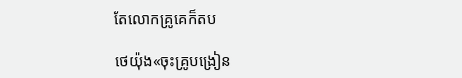តែលោកគ្រូគេក៏តប

ថេយ៉ុង«ចុះគ្រូបង្រៀន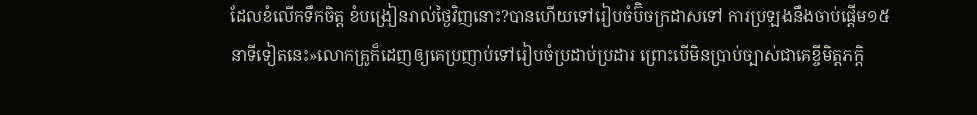ដែលខំលើកទឹកចិត្ត ខំបង្រៀនរាល់ថ្ងៃវិញនោះ?បានហើយទៅរៀបចំប៊ិចក្រដាសទៅ ការប្រឡងនឹងចាប់ផ្ដើម១៥នាទីទៀតនេះ»លោកគ្រូក៏ដេញឲ្យគេប្រញាប់ទៅរៀបចំប្រដាប់ប្រដារ ព្រោះបើមិនប្រាប់ច្បាស់ជាគេខ្ចីមិត្តភក្ដិ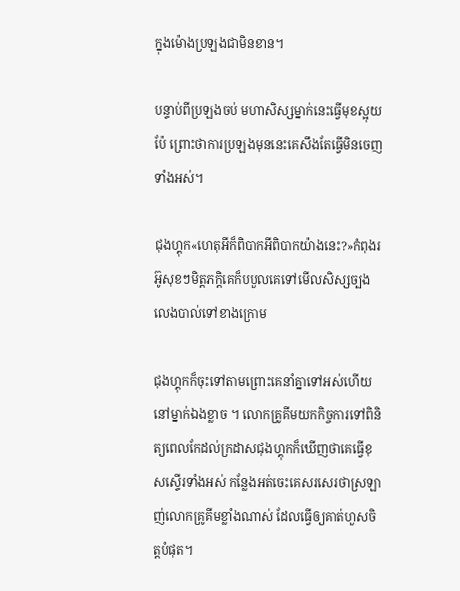ក្នុងម៉ោងប្រឡងជាមិនខាន។

បន្ទាប់ពីប្រឡងចប់ មហាសិស្សម្នាក់នេះធ្វើមុខស្អុយប៉ែ ព្រោះថាការប្រឡងមុននេះគេសឹងតែធ្វើមិនចេញទាំងអស់។

ជុងហ្គុក«ហេតុអីក៏ពិបាកអីពិបាកយ៉ាងនេះ?»កំពុងរអ៊ូសុខៗមិត្តភក្ដិគេក៏បបួលគេទៅមើលសិស្សច្បងលេងបាល់ទៅខាងក្រោម

ជុងហ្គុកក៏ចុះទៅតាមព្រោះគេនាំគ្នាទៅអស់ហើយនៅម្នាក់ឯងខ្លាច ។ លោកគ្រូគីមយកកិច្ចការទៅពិនិត្យពេលកែដល់ក្រដាសជុងហ្គុកក៏ឃើញថាគេធ្វើខុសស្ទើរទាំងអស់ កន្លែងអត់ចេះគេសរសេរថាស្រឡាញ់លោកគ្រូគីមខ្លាំងណាស់ ដែលធ្វើឲ្យគាត់ហួសចិត្តបំផុត។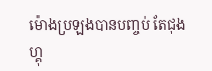ម៉ោងប្រឡងបានបញ្ចប់ តែជុងហ្គុ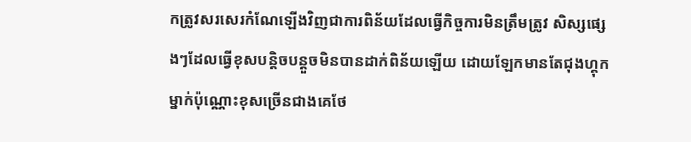កត្រូវសរសេរកំណែឡើងវិញជាការពិន័យដែលធ្វើកិច្ចការមិនត្រឹមត្រូវ សិស្សផ្សេងៗដែលធ្វើខុសបន្តិចបន្តួចមិនបានដាក់ពិន័យឡើយ ដោយឡែកមានតែជុងហ្គុកម្នាក់ប៉ុណ្ណោះខុសច្រើនជាងគេថែ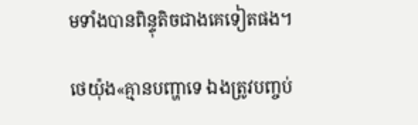មទាំងបានពិន្ទុតិចជាងគេទៀតផង។

ថេយ៉ុង«គ្មានបញ្ហាទេ ឯងត្រូវបញ្ចប់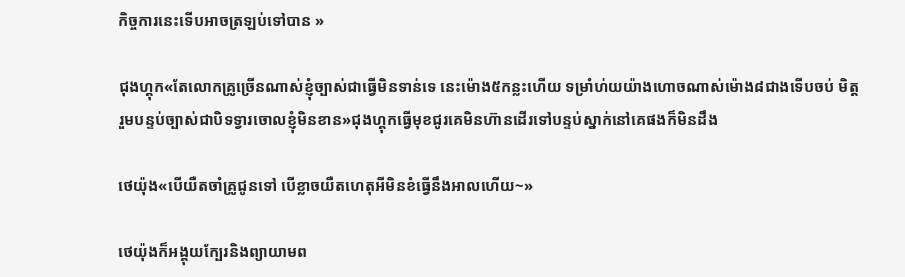កិច្ចការនេះទើបអាចត្រឡប់ទៅបាន »

ជុងហ្គុក«តែលោកគ្រូច្រើនណាស់ខ្ញុំច្បាស់ជាធ្វើមិនទាន់ទេ នេះម៉ោង៥កន្លះហើយ ទម្រាំហ់យយ៉ាងហោចណាស់ម៉ោង៨ជាងទើបចប់ មិត្តរួមបន្ទប់ច្បាស់ជាបិទទ្វារចោលខ្ញុំមិនខាន»ជុងហ្គុកធ្វើមុខជូរគេមិនហ៊ានដើរទៅបន្ទប់ស្នាក់នៅគេផងក៏មិនដឹង

ថេយ៉ុង«បើយឺតចាំគ្រូជូនទៅ បើខ្លាចយឺតហេតុអីមិនខំធ្វើនឹងអាលហើយ~»

ថេយ៉ុងក៏អង្គុយក្បែរនិងព្យាយាមព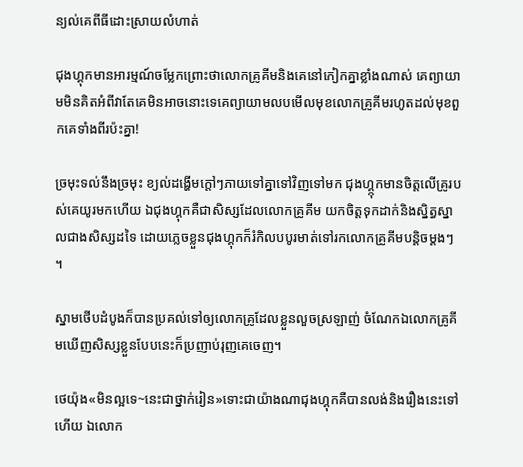ន្យល់គេពីធីដោះស្រាយលំហាត់

ជុងហ្គុកមានអារម្មណ៍ចម្លែកព្រោះថាលោកគ្រូគីមនិងគេនៅកៀកគ្នាខ្លាំងណាស់ គេព្យាយាមមិនគិតអំពីវាតែគេមិនអាចនោះទេគេព្យាយាមលបមើលមុខលោកគ្រូគីមរហូតដល់មុខពួកគេទាំងពីរប៉ះគ្នា!

ច្រមុះទល់នឹងច្រមុះ ខ្យល់ដង្ហើមក្ដៅៗភាយទៅគ្នាទៅវិញទៅមក ជុងហ្គ្កុកមានចិត្តលើគ្រូរបស់គេយូរមកហើយ ឯជុងហ្គុកគឺជាសិស្សដែលលោកគ្រូគីម យកចិត្តទុកដាក់និងស្និត្ធស្នាលជាងសិស្សដទៃ ដោយភ្លេចខ្លួនជុងហ្គុកក៏រំកិលបបូរមាត់ទៅរកលោកគ្រូគីមបន្តិចម្ដងៗ ។

ស្នាមថើបដំបូងក៏បានប្រគល់ទៅឲ្យលោកគ្រូដែលខ្លួនលួចស្រឡាញ់ ចំណែកឯលោកគ្រូគីមឃើញសិស្សខ្លួនបែបនេះក៏ប្រញាប់រុញគេចេញ។

ថេយ៉ុង«មិនល្អទេ~នេះជាថ្នាក់រៀន»ទោះជាយ៉ាងណាជុងហ្គុកគឺបានលង់និងរឿងនេះទៅហើយ ឯលោក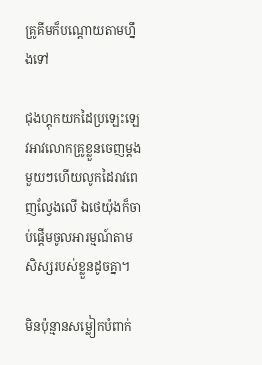គ្រូគីមក៏បណ្ដោយតាមហ្នឹងទៅ

ជុងហ្គុកយកដៃប្រឡេះឡេវអាវលោកគ្រូខ្លួនចេញម្ដងមួយៗហើយលូកដៃរាវពេញល្វែងលើ ឯថេយ៉ុងក៏ចាប់ផ្ដើមចូលអារម្មណ៍តាមសិស្សរបស់ខ្លួនដូចគ្នា។

មិនប៉ុន្មានសម្លៀកបំពាក់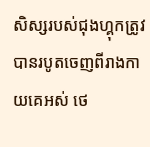សិស្សរបស់ជុងហ្គុកត្រូវបានរបូតចេញពីរាងកាយគេអស់ ថេ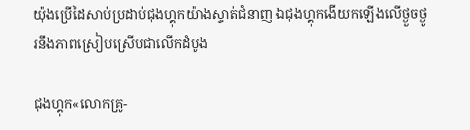យ៉ុងប្រើដៃសាប់ប្រដាប់ជុងហ្គុកយ៉ាងស្ទាត់ជំនាញ ឯជុងហ្គុកងើយកឡើងលើថ្ងួចថ្ងូរនឹងភាពស្រៀបស្រើបជាលើកដំបូង

ជុងហ្គុក«លោកគ្រូ-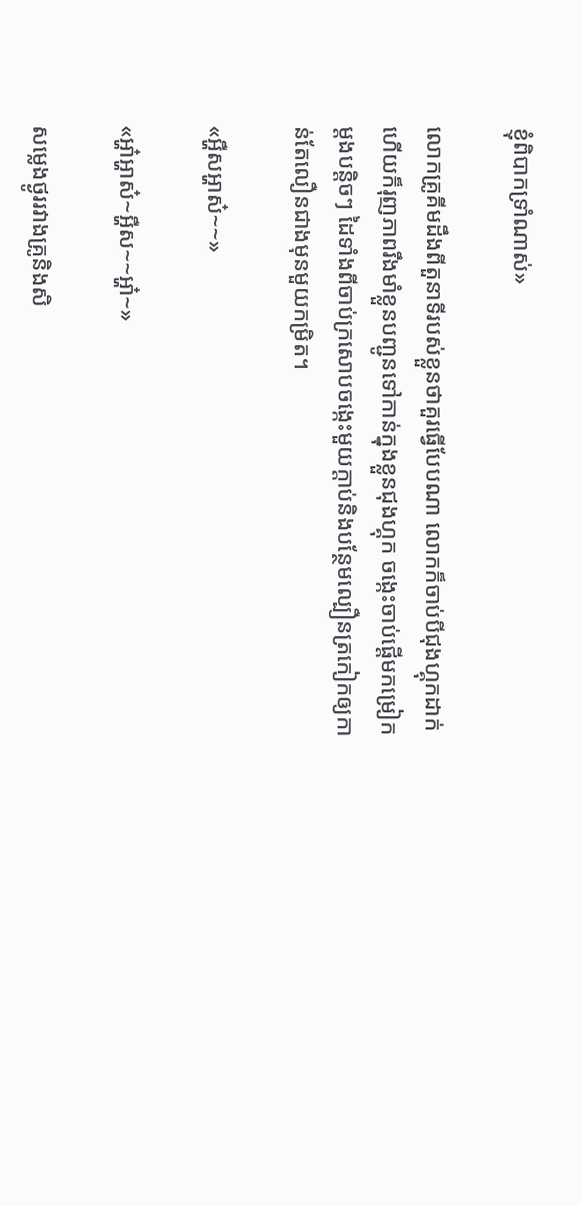ខ្ញុំពិបាកទ្រាំណាស់»

លោកគ្រូគីមដឹងពីតួនាទីរបស់ខ្លួនថាគួរធ្វើបែបណា លោកក៏ចាប់បីជុងហ្គុកដាក់ហើយក៏រុញភាពរឹងមាំខ្លួនបញ្ជូនទៅកាន់ក្នុងខ្លួនជុងហ្គុក ចង្កេះចាប់ផ្ដើមកម្រៀកម្ដងបន្តិចៗ ដៃទាំងពីចាប់ក្រសោបចង្កេះមួយក្ដាប់និងបន្ថែមល្បឿនត្រកៀកឲ្យកាន់តែលឿនជាងមុនមួយកម្រិត។

«អ្ហឺសអ្ហាស៎~~»

«អ្ហា៎អ្ហាស៎~អ្ហឺស~~អ្ហា៎~»

សម្លេងថ្ងូររវាងគ្រូនិងសិ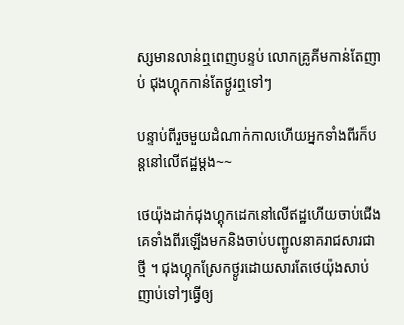ស្សមានលាន់ឮពេញបន្ទប់ លោកគ្រូគីមកាន់តែញាប់ ជុងហ្គុកកាន់តែថ្ងូរឮទៅៗ

បន្ទាប់ពីរួចមួយដំណាក់កាលហើយអ្នកទាំងពីរក៏បន្តនៅលើឥដ្ឋម្ដង~~

ថេយ៉ុងដាក់ជុងហ្គុកដេកនៅលើឥដ្ឋហើយចាប់ជើងគេទាំងពីរឡើងមកនិងចាប់បញ្ជូលនាគរាជសារជាថ្មី ។ ជុងហ្គុកស្រែកថ្ងូរដោយសារតែថេយ៉ុងសាប់ញាប់ទៅៗធ្វើឲ្យ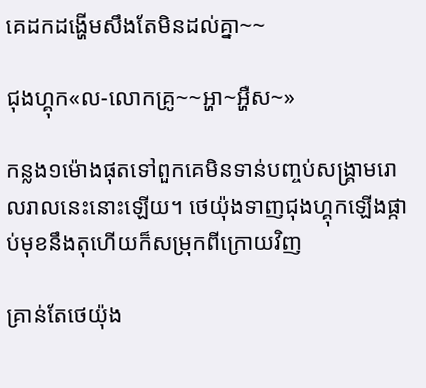គេដកដង្ហើមសឹងតែមិនដល់គ្នា~~

ជុងហ្គុក«ល-លោកគ្រូ~~អ្ហា~អ្ហឺស~»

កន្លង១ម៉ោងផុតទៅពួកគេមិនទាន់បញ្ចប់សង្គ្រាមរោលរាលនេះនោះឡើយ។ ថេយ៉ុងទាញជុងហ្គុកឡើងផ្កាប់មុខនឹងតុហើយក៏សម្រុកពីក្រោយវិញ

គ្រាន់តែថេយ៉ុង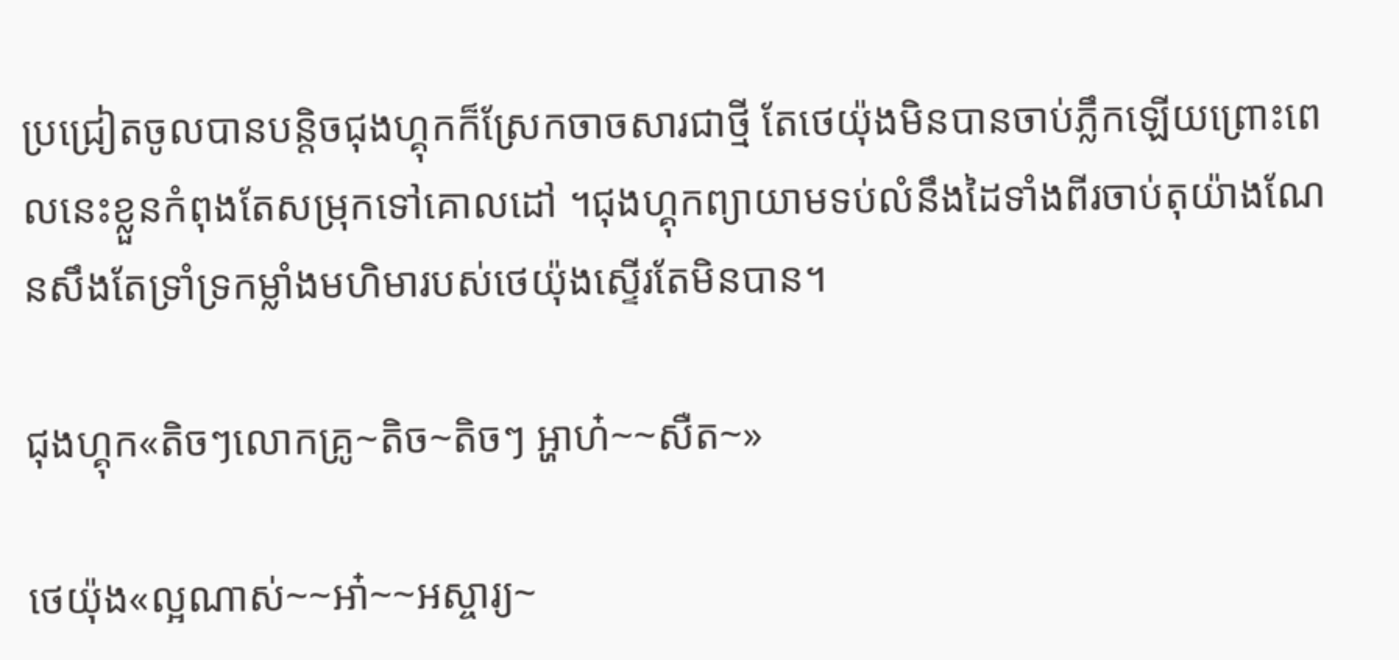ប្រជ្រៀតចូលបានបន្តិចជុងហ្គុកក៏ស្រែកចាចសារជាថ្មី តែថេយ៉ុងមិនបានចាប់ភ្លឹកឡើយព្រោះពេលនេះខ្លួនកំពុងតែសម្រុកទៅគោលដៅ ។ជុងហ្គុកព្យាយាមទប់លំនឹងដៃទាំងពីរចាប់តុយ៉ាងណែនសឹងតែទ្រាំទ្រកម្លាំងមហិមារបស់ថេយ៉ុងស្ទើរតែមិនបាន។

ជុងហ្គុក«តិចៗលោកគ្រូ~តិច~តិចៗ អ្ហាហ៎~~សឺត~»

ថេយ៉ុង«ល្អណាស់~~អា៎~~អស្ចារ្យ~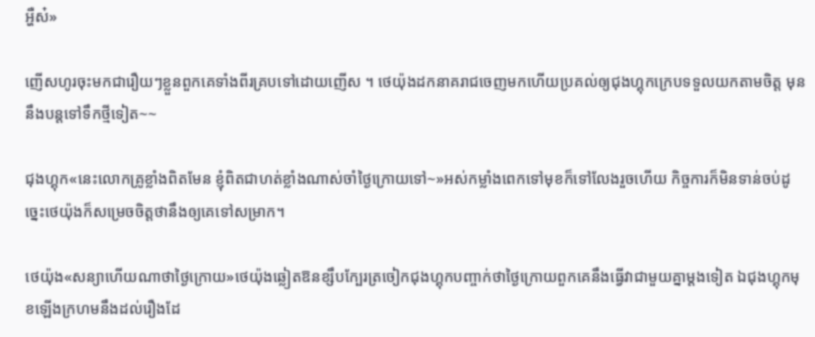អ្ហឺស៎»

ញើសហូរចុះមកជារឿយៗខ្លួនពួកគេទាំងពីរគ្របទៅដោយញើស ។ ថេយ៉ុងដកនាគរាជចេញមកហើយប្រគល់ឲ្យជុងហ្គុកក្រេបទទួលយកតាមចិត្ត មុននឹងបន្តទៅទឹកថ្មីទៀត~~

ជុងហ្គុក«នេះលោកគ្រូខ្លាំងពិតមែន ខ្ញុំពិតជាហត់ខ្លាំងណាស់ចាំថ្ងៃក្រោយទៅ~»អស់កម្លាំងពេកទៅមុខក៏ទៅលែងរួចហើយ កិច្ចការក៏មិនទាន់ចប់ដូច្នេះថេយ៉ុងក៏សម្រេចចិត្តថានឹងឲ្យគេទៅសម្រាក។

ថេយ៉ុង«សន្យាហើយណាថាថ្ងៃក្រោយ»ថេយ៉ុងឆ្លៀតឱនខ្សឹបក្បែរត្រចៀកជុងហ្គុកបញ្ចាក់ថាថ្ងៃក្រោយពួកគេនឹងធ្វើវាជាមួយគ្នាម្ដងទៀត ឯជុងហ្គុកមុខឡើងក្រហមនឹងដល់រឿងដែ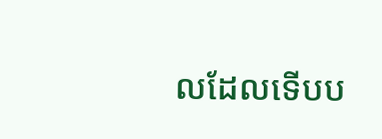លដែលទើបប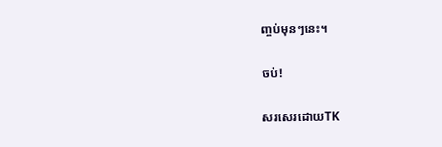ញ្ចប់មុនៗនេះ។

ចប់!

សរសេរដោយTK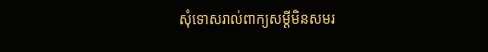សុំទោសរាល់ពាក្យសម្ដីមិនសមរ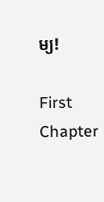ម្យ!

First Chapter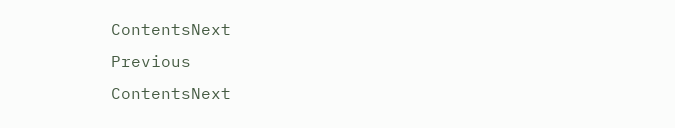ContentsNext
Previous
ContentsNext